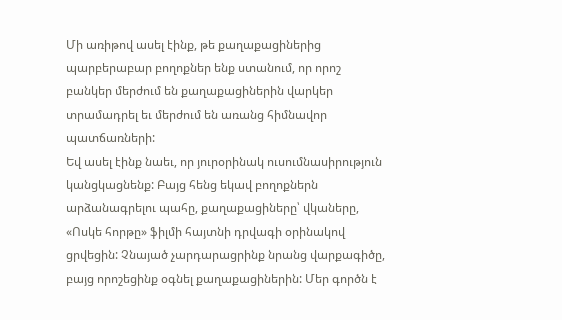Մի առիթով ասել էինք, թե քաղաքացիներից պարբերաբար բողոքներ ենք ստանում, որ որոշ բանկեր մերժում են քաղաքացիներին վարկեր տրամադրել եւ մերժում են առանց հիմնավոր պատճառների:
Եվ ասել էինք նաեւ, որ յուրօրինակ ուսումնասիրություն կանցկացնենք: Բայց հենց եկավ բողոքներն արձանագրելու պահը, քաղաքացիները՝ վկաները, «Ոսկե հորթը» ֆիլմի հայտնի դրվագի օրինակով ցրվեցին: Չնայած չարդարացրինք նրանց վարքագիծը, բայց որոշեցինք օգնել քաղաքացիներին: Մեր գործն է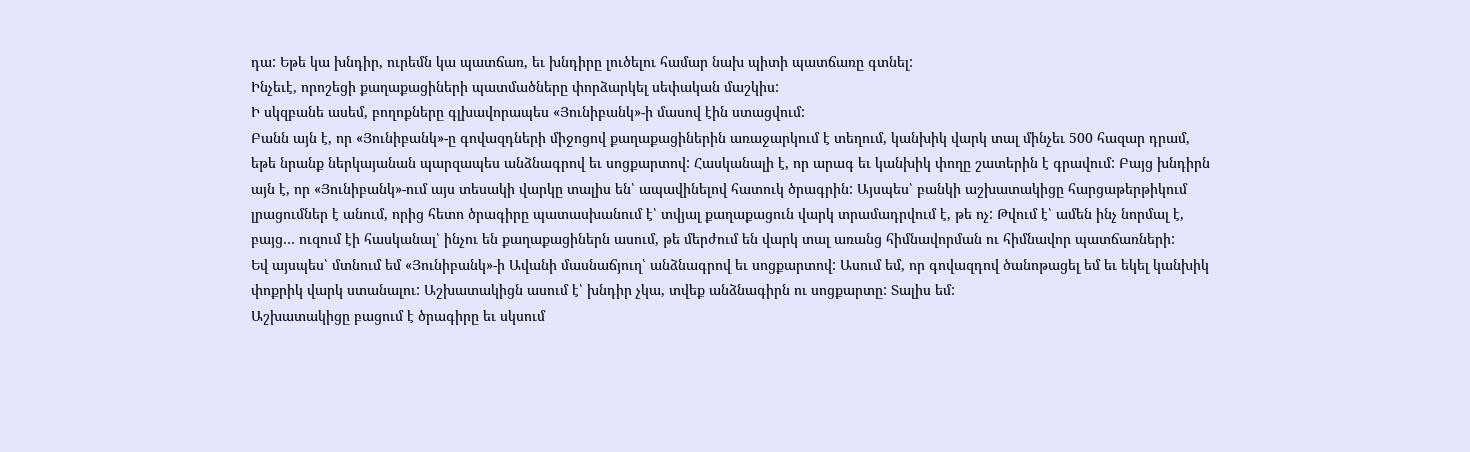դա: Եթե կա խնդիր, ուրեմն կա պատճառ, եւ խնդիրը լուծելու համար նախ պիտի պատճառը գտնել:
Ինչեւէ, որոշեցի քաղաքացիների պատմածները փորձարկել սեփական մաշկիս:
Ի սկզբանե ասեմ, բողոքները գլխավորապես «Յունիբանկ»-ի մասով էին ստացվում:
Բանն այն է, որ «Յունիբանկ»-ը գովազդների միջոցով քաղաքացիներին առաջարկում է տեղում, կանխիկ վարկ տալ մինչեւ 500 հազար դրամ, եթե նրանք ներկայանան պարզապես անձնագրով եւ սոցքարտով: Հասկանալի է, որ արագ եւ կանխիկ փողը շատերին է գրավում: Բայց խնդիրն այն է, որ «Յունիբանկ»-ում այս տեսակի վարկը տալիս են՝ ապավինելով հատուկ ծրագրին: Այսպես՝ բանկի աշխատակիցը հարցաթերթիկում լրացումներ է անում, որից հետո ծրագիրը պատասխանում է՝ տվյալ քաղաքացուն վարկ տրամադրվում է, թե ոչ: Թվում է՝ ամեն ինչ նորմալ է, բայց… ուզում էի հասկանալ՝ ինչու են քաղաքացիներն ասում, թե մերժում են վարկ տալ առանց հիմնավորման ու հիմնավոր պատճառների:
Եվ այսպես՝ մտնում եմ «Յունիբանկ»-ի Ավանի մասնաճյուղ՝ անձնագրով եւ սոցքարտով: Ասում եմ, որ գովազդով ծանոթացել եմ եւ եկել կանխիկ փոքրիկ վարկ ստանալու: Աշխատակիցն ասում է՝ խնդիր չկա, տվեք անձնագիրն ու սոցքարտը: Տալիս եմ:
Աշխատակիցը բացում է ծրագիրը եւ սկսում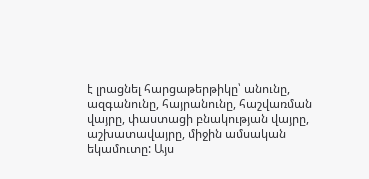է լրացնել հարցաթերթիկը՝ անունը, ազգանունը, հայրանունը, հաշվառման վայրը, փաստացի բնակության վայրը, աշխատավայրը, միջին ամսական եկամուտը: Այս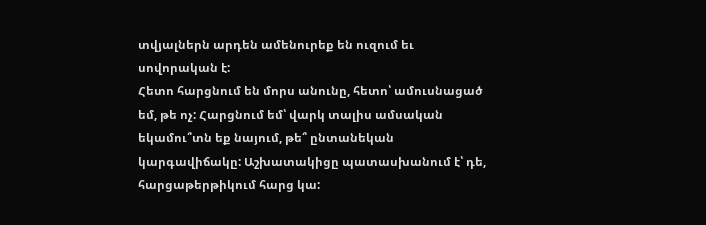տվյալներն արդեն ամենուրեք են ուզում եւ սովորական է:
Հետո հարցնում են մորս անունը, հետո՝ ամուսնացած եմ, թե ոչ: Հարցնում եմ՝ վարկ տալիս ամսական եկամու՞տն եք նայում, թե՞ ընտանեկան կարգավիճակը: Աշխատակիցը պատասխանում է՝ դե, հարցաթերթիկում հարց կա: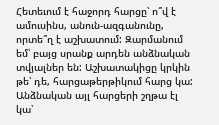Հետեւում է հաջորդ հարցը՝ ո՞վ է ամուսինս, անուն-ազգանունը, որտե՞ղ է աշխատում: Զարմանում եմ՝ բայց սրանք արդեն անձնական տվյալներ են: Աշխատակիցը կրկին թե՝ դե, հարցաթերթիկում հարց կա:
Անձնական այլ հարցերի շղթա էլ կա՝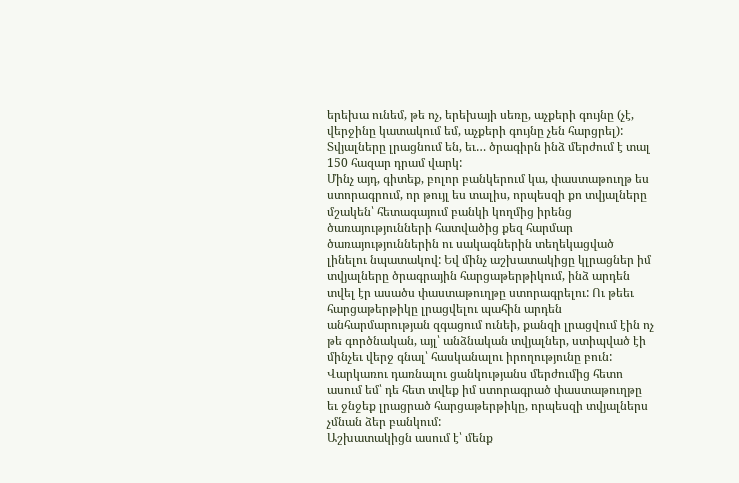երեխա ունեմ, թե ոչ, երեխայի սեռը, աչքերի գույնը (չէ, վերջինը կատակում եմ, աչքերի գույնը չեն հարցրել): Տվյալները լրացնում են, եւ… ծրագիրն ինձ մերժում է տալ 150 հազար դրամ վարկ:
Մինչ այդ, գիտեք, բոլոր բանկերում կա, փաստաթուղթ ես ստորագրում, որ թույլ ես տալիս, որպեսզի քո տվյալները մշակեն՝ հետագայում բանկի կողմից իրենց ծառայությունների հատվածից քեզ հարմար ծառայություններին ու սակագներին տեղեկացված լինելու նպատակով: Եվ մինչ աշխատակիցը կլրացներ իմ տվյալները ծրագրային հարցաթերթիկում, ինձ արդեն տվել էր ասածս փաստաթուղթը ստորագրելու: Ու թեեւ հարցաթերթիկը լրացվելու պահին արդեն անհարմարության զգացում ունեի, քանզի լրացվում էին ոչ թե գործնական, այլ՝ անձնական տվյալներ, ստիպված էի մինչեւ վերջ գնալ՝ հասկանալու իրողությունը բուն:
Վարկառու դառնալու ցանկությանս մերժումից հետո ասում եմ՝ դե հետ տվեք իմ ստորագրած փաստաթուղթը եւ ջնջեք լրացրած հարցաթերթիկը, որպեսզի տվյալներս չմնան ձեր բանկում:
Աշխատակիցն ասում է՝ մենք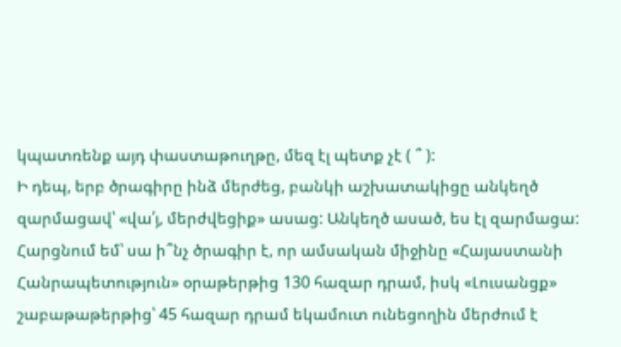կպատռենք այդ փաստաթուղթը, մեզ էլ պետք չէ ( ՞ ):
Ի դեպ, երբ ծրագիրը ինձ մերժեց, բանկի աշխատակիցը անկեղծ զարմացավ՝ «վա՛յ, մերժվեցիք» ասաց: Անկեղծ ասած, ես էլ զարմացա: Հարցնում եմ՝ սա ի՞նչ ծրագիր է, որ ամսական միջինը «Հայաստանի Հանրապետություն» օրաթերթից 130 հազար դրամ, իսկ «Լուսանցք» շաբաթաթերթից՝ 45 հազար դրամ եկամուտ ունեցողին մերժում է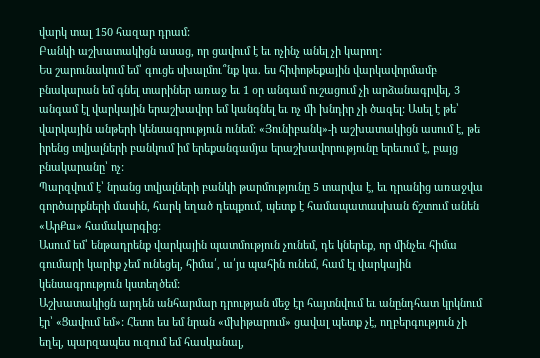վարկ տալ 150 հազար դրամ:
Բանկի աշխատակիցն ասաց, որ ցավում է եւ ոչինչ անել չի կարող:
Ես շարունակում եմ՝ գուցե սխալմու՞նք կա. ես հիփոթեքային վարկավորմամբ բնակարան եմ գնել տարիներ առաջ եւ 1 օր անգամ ուշացում չի արձանագրվել, 3 անգամ էլ վարկային երաշխավոր եմ կանգնել եւ ոչ մի խնդիր չի ծագել: Ասել է թե՝ վարկային անթերի կենսագրություն ունեմ: «Յունիբանկ»-ի աշխատակիցն ասում է, թե իրենց տվյալների բանկում իմ երեքանգամյա երաշխավորությունը երեւում է, բայց բնակարանը՝ ոչ:
Պարզվում է՝ նրանց տվյալների բանկի թարմությունը 5 տարվա է, եւ դրանից առաջվա գործարքների մասին, հարկ եղած դեպքում, պետք է համապատասխան ճշտում անեն «ԱրՔա» համակարգից:
Ասում եմ՝ ենթադրենք վարկային պատմություն չունեմ, դե կներեք, որ մինչեւ հիմա գումարի կարիք չեմ ունեցել, հիմա՛, ա՛յս պահին ունեմ, համ էլ վարկային կենսագրություն կստեղծեմ:
Աշխատակիցն արդեն անհարմար դրության մեջ էր հայտնվում եւ անընդհատ կրկնում էր՝ «Ցավում եմ»: Հետո ես եմ նրան «մխիթարում» ցավալ պետք չէ, ողբերգություն չի եղել, պարզապես ուզում եմ հասկանալ,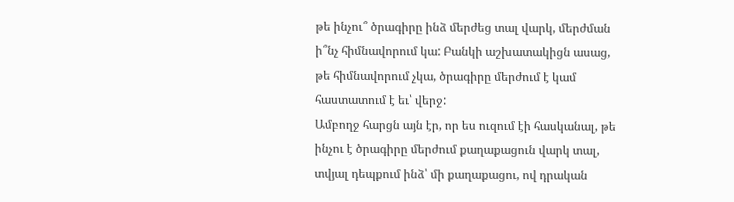թե ինչու՞ ծրագիրը ինձ մերժեց տալ վարկ, մերժման ի՞նչ հիմնավորում կա: Բանկի աշխատակիցն ասաց, թե հիմնավորում չկա, ծրագիրը մերժում է կամ հաստատում է եւ՝ վերջ:
Ամբողջ հարցն այն էր, որ ես ուզում էի հասկանալ, թե ինչու է ծրագիրը մերժում քաղաքացուն վարկ տալ, տվյալ դեպքում ինձ՝ մի քաղաքացու, ով դրական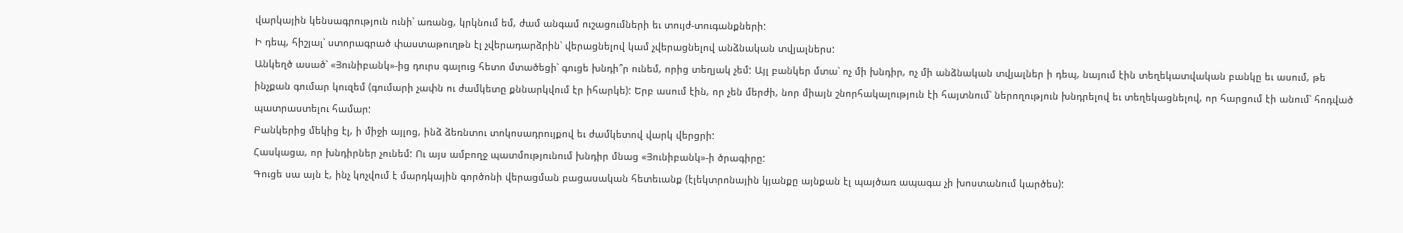վարկային կենսագրություն ունի՝ առանց, կրկնում եմ, ժամ անգամ ուշացումների եւ տույժ-տուգանքների:
Ի դեպ, հիշյալ՝ ստորագրած փաստաթուղթն էլ չվերադարձրին՝ վերացնելով կամ չվերացնելով անձնական տվյալներս:
Անկեղծ ասած՝ «Յունիբանկ»-ից դուրս գալուց հետո մտածեցի՝ գուցե խնդի՞ր ունեմ, որից տեղյակ չեմ: Այլ բանկեր մտա՝ ոչ մի խնդիր, ոչ մի անձնական տվյալներ ի դեպ, նայում էին տեղեկատվական բանկը եւ ասում, թե ինչքան գումար կուզեմ (գումարի չափն ու ժամկետը քննարկվում էր իհարկե): Երբ ասում էին, որ չեն մերժի, նոր միայն շնորհակալություն էի հայտնում՝ ներողություն խնդրելով եւ տեղեկացնելով, որ հարցում էի անում՝ հոդված պատրաստելու համար:
Բանկերից մեկից էլ, ի միջի այլոց, ինձ ձեռնտու տոկոսադրույքով եւ ժամկետով վարկ վերցրի:
Հասկացա, որ խնդիրներ չունեմ: Ու այս ամբողջ պատմությունում խնդիր մնաց «Յունիբանկ»-ի ծրագիրը:
Գուցե սա այն է, ինչ կոչվում է մարդկային գործոնի վերացման բացասական հետեւանք (էլեկտրոնային կյանքը այնքան էլ պայծառ ապագա չի խոստանում կարծես):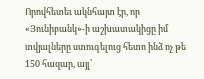Որովհետեւ ակնհայտ էր, որ «Յունիբանկ»-ի աշխատակիցը իմ տվյալները ստուգելուց հետո ինձ ոչ թե 150 հազար, այլ՝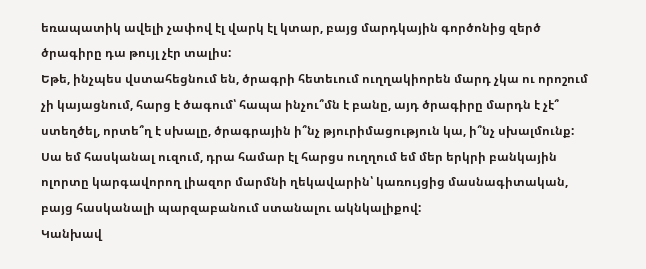եռապատիկ ավելի չափով էլ վարկ էլ կտար, բայց մարդկային գործոնից զերծ ծրագիրը դա թույլ չէր տալիս:
Եթե, ինչպես վստահեցնում են, ծրագրի հետեւում ուղղակիորեն մարդ չկա ու որոշում չի կայացնում, հարց է ծագում՝ հապա ինչու՞մն է բանը, այդ ծրագիրը մարդն է չէ՞ ստեղծել, որտե՞ղ է սխալը, ծրագրային ի՞նչ թյուրիմացություն կա, ի՞նչ սխալմունք:
Սա եմ հասկանալ ուզում, դրա համար էլ հարցս ուղղում եմ մեր երկրի բանկային ոլորտը կարգավորող լիազոր մարմնի ղեկավարին՝ կառույցից մասնագիտական, բայց հասկանալի պարզաբանում ստանալու ակնկալիքով:
Կանխավ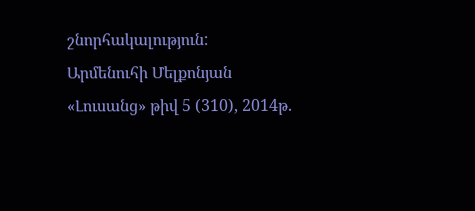շնորհակալություն:
Արմենուհի Մելքոնյան
«Լուսանց» թիվ 5 (310), 2014թ.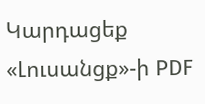Կարդացեք «Լուսանցք»-ի PDF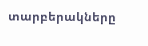տարբերակները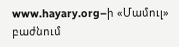www.hayary.org–ի «Մամուլ» բաժնում